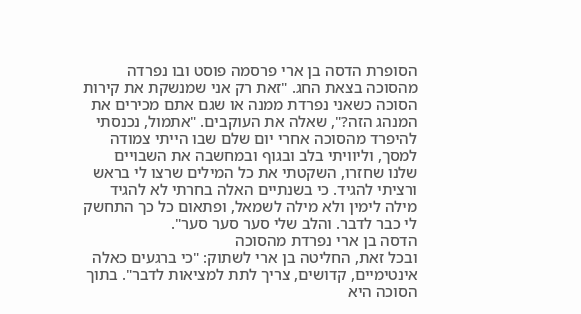הסופרת הדסה בן ארי פרסמה פוסט ובו נפרדה מהסוכה בצאת החג. "זאת רק אני שמנשקת את קירות הסוכה כשאני נפרדת ממנה או שגם אתם מכירים את המנהג הזה?", שאלה את העוקבים. "אתמול, נכנסתי להיפרד מהסוכה אחרי יום שלם שבו הייתי צמודה למסך, וליוויתי בלב ובגוף ובמחשבה את השבויים שלנו שחזרו, השקטתי את כל המילים שרצו לי בראש ורציתי להגיד. כי בשנתיים האלה בחרתי לא להגיד מילה לימין ולא מילה לשמאל, ופתאום כל כך התחשק לי כבר לדבר. והלב שלי סער סער סער".
הדסה בן ארי נפרדת מהסוכה
ובכל זאת, החליטה בן ארי לשתוק: "כי ברגעים כאלה אינטימיים, קדושים, צריך לתת למציאות לדבר". בתוך הסוכה היא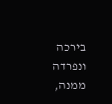בירכה ונפרדה ממנה,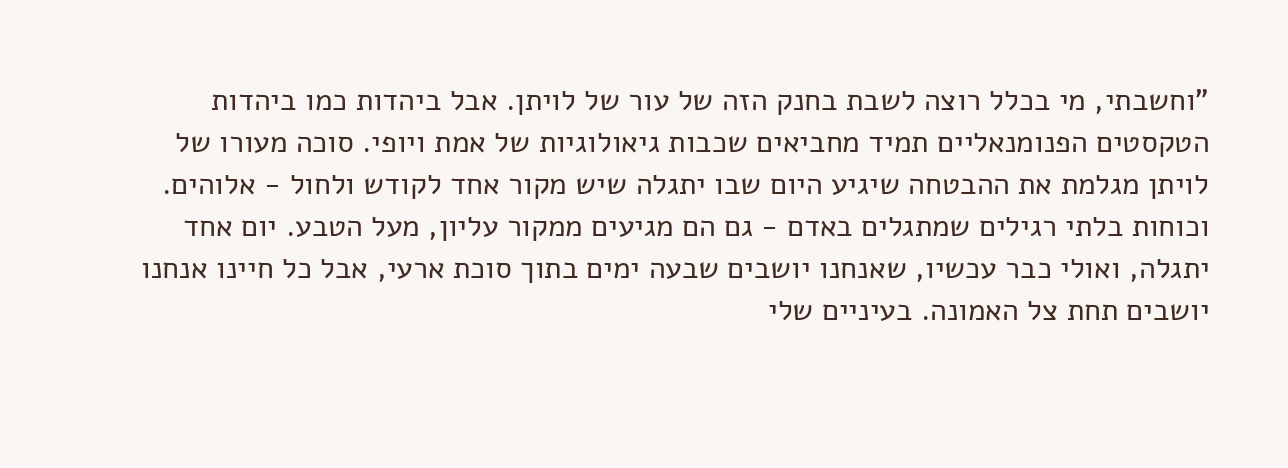"וחשבתי, מי בכלל רוצה לשבת בחנק הזה של עור של לויתן. אבל ביהדות כמו ביהדות הטקסטים הפנומנאליים תמיד מחביאים שכבות גיאולוגיות של אמת ויופי. סוכה מעורו של לויתן מגלמת את ההבטחה שיגיע היום שבו יתגלה שיש מקור אחד לקודש ולחול - אלוהים. וכוחות בלתי רגילים שמתגלים באדם - גם הם מגיעים ממקור עליון, מעל הטבע. יום אחד יתגלה, ואולי כבר עכשיו, שאנחנו יושבים שבעה ימים בתוך סוכת ארעי, אבל כל חיינו אנחנו יושבים תחת צל האמונה. בעיניים שלי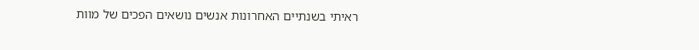ראיתי בשנתיים האחרונות אנשים נושאים הפכים של מוות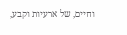וחיים, של ארעיות וקבע,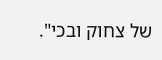של צחוק ובכי".